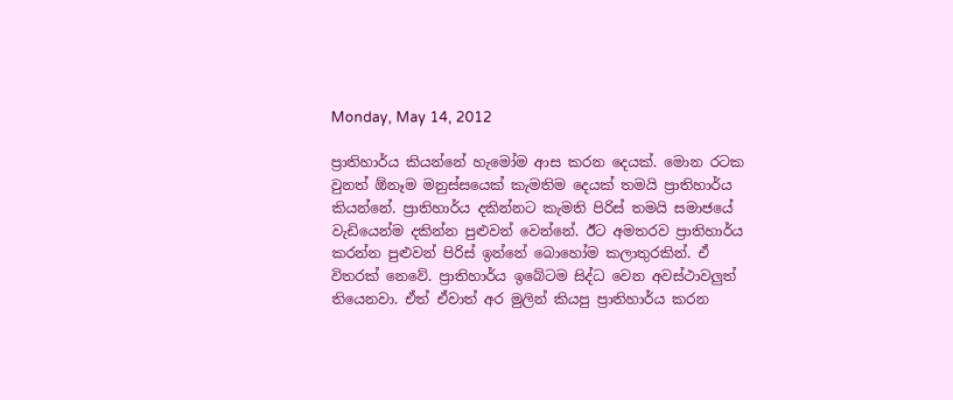Monday, May 14, 2012

ප්‍රාතිහාර්ය කියන්නේ හැමෝම ආස කරන දෙයක්. මොන රටක වුනත් ඕනෑම මනුස්සයෙක් කැමතිම දෙයක් තමයි ප්‍රාතිහාර්ය කියන්නේ. ප්‍රාතිහාර්ය දකින්නට කැමති පිරිස් තමයි සමාජයේ වැඩියෙන්ම දකින්න පුළුවන් වෙන්නේ. ඊට අමතරව ප්‍රාතිහාර්ය කරන්න පුළුවන් පිරිස් ඉන්නේ බොහෝම කලාතුරකින්. ඒ විතරක් නෙවේ. ප්‍රාතිහාර්ය ඉබේටම සිද්ධ වෙන අවස්ථාවලුත් තියෙනවා. ඒත් ඒවාත් අර මුලින් කියපු ප්‍රාතිහාර්ය කරන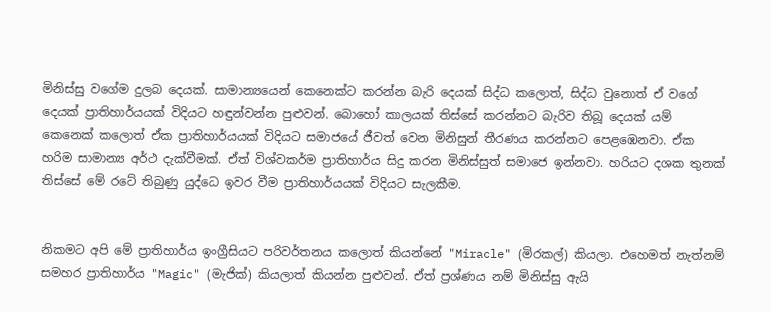මිනිස්සු වගේම දුලබ දෙයක්. සාමාන්‍යයෙන් කෙනෙක්ට කරන්න බැරි දෙයක් සිද්ධ කලොත්, සිද්ධ වුනොත් ඒ වගේ දෙයක් ප්‍රාතිහාර්යයක් විදියට හඳුන්වන්න පුළුවන්. බොහෝ කාලයක් තිස්සේ කරන්නට බැරිව තිබූ දෙයක් යම් කෙනෙක් කලොත් ඒක ප්‍රාතිහාර්යයක් විදියට සමාජයේ ජීවත් වෙන මිනිසුන් තීරණය කරන්නට පෙළඹෙනවා. ඒක හරිම සාමාන්‍ය අර්ථ දැක්වීමක්. ඒත් විශ්වකර්ම ප්‍රාතිහාර්ය සිදු කරන මිනිස්සුත් සමාජෙ ඉන්නවා. හරියට දශක තුනක් තිස්සේ මේ රටේ තිබුණු යුද්ධෙ ඉවර වීම ප්‍රාතිහාර්යයක් විදියට සැලකීම.


නිකමට අපි මේ ප්‍රාතිහාර්ය ඉංග්‍රීසියට පරිවර්තනය කලොත් කියන්නේ "Miracle" (මිරකල්) කියලා. එහෙමත් නැත්නම් සමහර ප්‍රාතිහාර්ය "Magic" (මැජික්) කියලාත් කියන්න පුළුවන්. ඒත් ප්‍රශ්ණය නම් මිනිස්සු ඇයි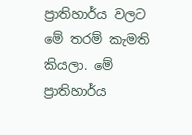ප්‍රාතිහාර්ය වලට මේ තරම් කැමති කියලා. මේ ප්‍රාතිහාර්ය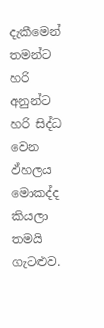දැකීමෙන් තමන්ට හරි අනුන්ට හරි සිද්ධ වෙන ඵ්හලය මොකද්ද කියලා තමයි ගැටළුව.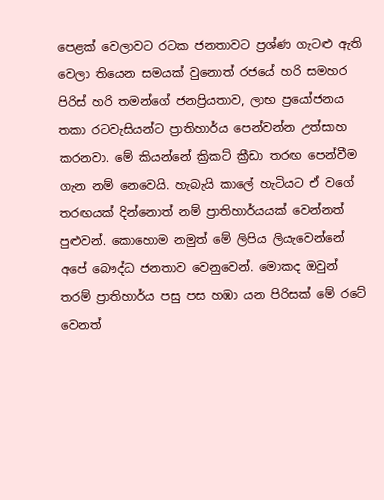පෙළක් වෙලාවට රටක ජනතාවට ප්‍රශ්ණ ගැටළු ඇති වෙලා තියෙන සමයක් වුනොත් රජයේ හරි සමහර පිරිස් හරි තමන්ගේ ජනප්‍රියතාව, ලාභ ප්‍රයෝජනය තකා රටවැසියන්ට ප්‍රාතිහාර්ය පෙන්වන්න උත්සාහ කරනවා. මේ කියන්නේ ක්‍රිකට් ක්‍රීඩා තරඟ පෙන්වීම ගැන නම් නෙවෙයි. හැබැයි කාලේ හැටියට ඒ වගේ තරඟයක් දින්නොත් නම් ප්‍රාතිහාර්යයක් වෙන්නත් පුළුවන්. කොහොම නමුත් මේ ලිපිය ලියැවෙන්නේ අපේ බෞද්ධ ජනතාව වෙනුවෙන්. මොකද ඔවුන් තරම් ප්‍රාතිහාර්ය පසු පස හඹා යන පිරිසක් මේ රටේ වෙනත්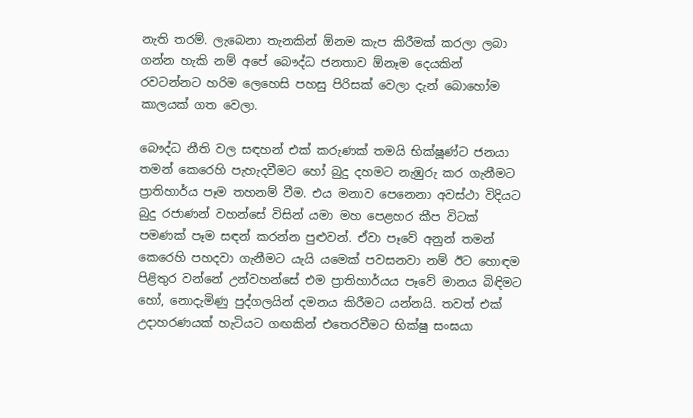නැති තරම්. ලැබෙනා තැනකින් ඕනම කැප කිරීමක් කරලා ලබා ගන්න හැකි නම් අපේ බෞද්ධ ජනතාව ඕනෑම දෙයකින් රවටන්නට හරිම ලෙහෙසි පහසු පිරිසක් වෙලා දැන් බොහෝම කාලයක් ගත වෙලා.

බෞද්ධ නීති වල සඳහන් එක් කරුණක් තමයි භික්ෂූණ්ට ජනයා තමන් කෙරෙහි පැහැදවීමට හෝ බුදු දහමට නැඹුරු කර ගැනීමට ප්‍රාතිහාර්ය පෑම තහනම් වීම. එය මනාව පෙනෙනා අවස්ථා විදියට බුදු රජාණන් වහන්සේ විසින් යමා මහ පෙළහර කීප විටක් පමණක් පෑම සඳන් කරන්න පුළුවන්. ඒවා පෑවේ අනුන් තමන් කෙරෙහි පහදවා ගැනීමට යැයි යමෙක් පවසනවා නම් ඊට හොඳම පිළිතුර වන්නේ උන්වහන්සේ එම ප්‍රාතිහාර්යය පෑවේ මානය බිඳිමට හෝ, නොදැමිණු පුද්ගලයින් දමනය කිරීමට යන්නයි. තවත් එක් උදාහරණයක් හැටියට ගඟකින් එතෙරවීමට භික්ෂු සංඝයා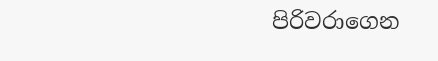පිරිවරාගෙන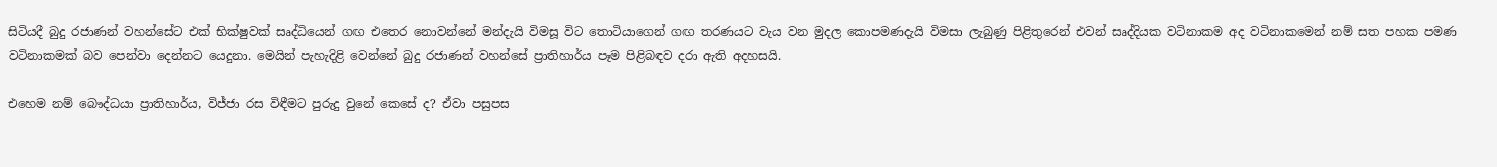සිටියදී බුදු රජාණන් වහන්සේට එක් භික්ෂුවක් සෘද්ධියෙන් ගඟ එතෙර නොවන්නේ මන්දැයි විමසූ විට තොටියාගෙන් ගඟ තරණයට වැය වන මුදල කොපමණදැයි විමසා ලැබුණු පිළිතුරෙන් එවන් සෘද්දියක වටිනාකම අද වටිනාකමෙන් නම් සත පහක පමණ වටිනාකමක් බව පෙන්වා දෙන්නට යෙදුනා. මෙයින් පැහැදිළි වෙන්නේ බුදු රජාණන් වහන්සේ ප්‍රාතිහාර්ය පෑම පිළිබඳව දරා ඇති අදහසයි.

එහෙම නම් බෞද්ධයා ප්‍රාතිහාර්ය, විජ්ජා රස විඳීමට පුරුදු වුනේ කෙසේ ද? ඒවා පසුපස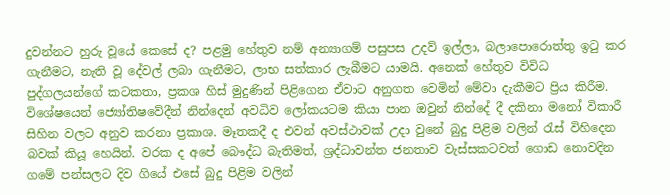දුවන්නට හුරු වූයේ කෙසේ ද? පළමු හේතුව නම් අන්‍යාගම් පසුපස උදව් ඉල්ලා, බලාපොරොත්තු ඉටු කර ගැනීමට, නැති වූ දේවල් ලබා ගැනීමට, ලාභ සත්කාර ලැබීමට යාමයි. අනෙක් හේතුව විවිධ පුද්ගලයන්ගේ කටකතා, ප්‍රකශ හිස් මුදුණින් පිළිගෙන ඒවාට අනුගත වෙමින් මේවා දැකීමට ප්‍රිය කිරීම. විශේෂයෙන් ජ්‍යෝතිෂවේදීන් නින්දෙන් අවධිව ලෝකයටම කියා පාන ඔවුන් නින්දේ දී දකිනා මනෝ විකාරී සිහින වලට අනුව කරනා ප්‍රකාශ. මෑතකදී ද එවන් අවස්ථාවක් උදා වුනේ බුදු පිළිම වලින් රැස් විහිදෙන බවක් කියූ හෙයින්. වරක ද අපේ බෞද්ධ බැතිමත්, ශ්‍රද්ධාවන්ත ජනතාව වැස්සකටවත් ගොඩ නොවදින ගමේ පන්සලට දිව ගියේ එසේ බුදු පිළිම වලින්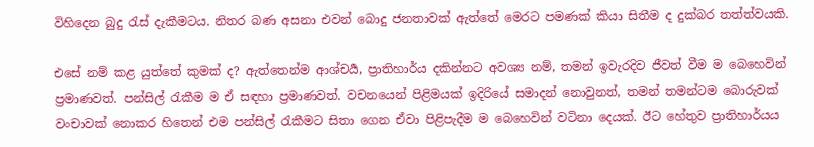විහිදෙන බුදු රැස් දැකීමටය. නිතර බණ අසනා එවන් බොදු ජනතාවක් ඇත්තේ මෙරට පමණක් කියා සිතීම ද දුක්බර තත්ත්වයකි.

එසේ නම් කළ යුත්තේ කුමක් ද? ඇත්තෙන්ම ආශ්චර්‍ය, ප්‍රාතිහාර්ය දකින්නට අවශ්‍ය නම්, තමන් ඉවැරදිව ජීවත් වීම ම බෙහෙවින් ප්‍රමාණවත්. පන්සිල් රැකීම ම ඒ සඳහා ප්‍රමාණවත්. වචනයෙන් පිළිමයක් ඉදිරියේ සමාදන් නොවුනත්, තමන් තමන්ටම බොරුවක් වංචාවක් නොකර හිතෙන් එම පන්සිල් රැකීමට සිතා ගෙන ඒවා පිළිපැදීම ම බෙහෙවින් වටිනා දෙයක්. ඊට හේතුව ප්‍රාතිහාර්යය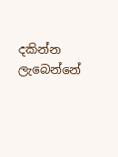දකින්න ලැබෙන්නේ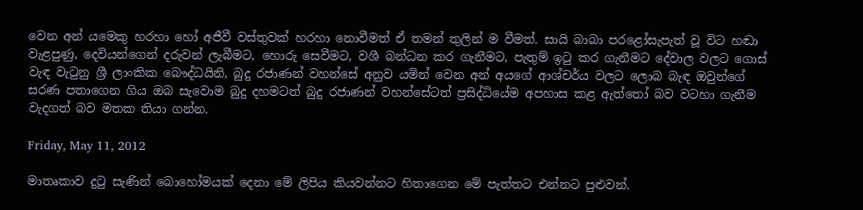වෙන අන් යමෙකු හරහා හෝ අජීවී වස්තුවක් හරහා නොවීමත් ඒ තමන් තුලින් ම වීමත්. සායි බාබා පරළෝසැපැත් වූ විට හඬා වැළපුණු, දෙවියන්ගෙන් දරුවන් ලැබීමට, හොරු සෙවීමට, වශී බන්ධන කර ගැනීමට, පැතුම් ඉටු කර ගැනීමට දේවාල වලට ගොස් වැඳ වැටුනු ශ්‍රී ලාංකික බෞද්ධයිනි, බුදු රජාණන් වහන්සේ අනුව යමින් වෙන අන් අයගේ ආශ්චර්ය වලට ලොබ බැඳ ඔවුන්ගේ සරණ පතාගෙන ගිය ඔබ සැවොම බුදු දහමටත් බුදු රජාණන් වහන්සේටත් ප්‍රසිද්ධියේම අපහාස කළ ඇත්තෝ බව වටහා ගැනීම වැදගත් බව මතක තියා ගන්න.

Friday, May 11, 2012

මාතෘකාව දුටු සැණින් බොහෝමයක් දෙනා මේ ලිපිය කියවන්නට හිතාගෙන මේ පැත්තට එන්නට පුළුවන්.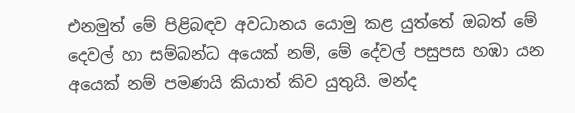එනමුත් මේ පිළිබඳව අවධානය යොමු කළ යුත්තේ ඔබත් මේ දෙවල් හා සම්බන්ධ අයෙක් නම්, මේ දේවල් පසුපස හඹා යන අයෙක් නම් පමණයි කියාත් කිව යුතුයි. මන්ද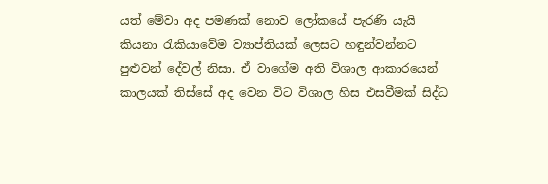යත් මේවා අද පමණක් නොව ලෝකයේ පැරණි‍ යැයි කියනා රැකියාවේම ව්‍යාප්තියක් ලෙසට හඳුන්වන්නට පුළුවන් දේවල් නිසා. ඒ වාගේම අති විශාල ආකාරයෙන් කාලයක් තිස්සේ අද වෙන විට විශාල හිස එසවීමක් සිද්ධ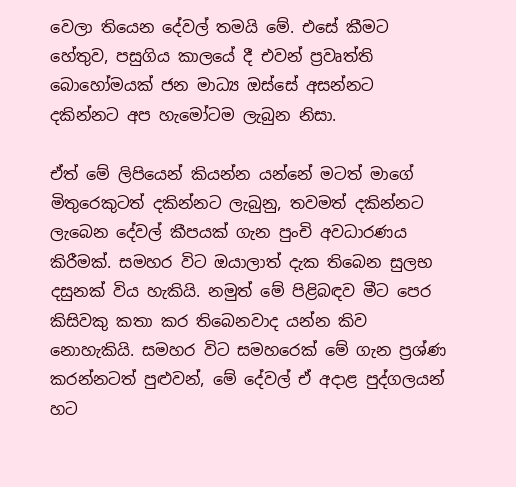වෙලා තියෙන දේවල් තමයි මේ. එසේ කීමට හේතුව, පසුගිය කාලයේ දී එවන් ප්‍රවෘත්ති බොහෝමයක් ජන මාධ්‍ය ඔස්සේ අසන්නට දකින්නට අප හැමෝටම ලැබුන නිසා.

ඒත් මේ ලිපියෙන් කියන්න යන්නේ මටත් මාගේ මිතුරෙකුටත් දකින්නට ලැබුනු, තවමත් දකින්නට ලැබෙන දේවල් කීපයක් ගැන පුංචි අවධාරණය කිරීමක්. සමහර විට ඔයාලාත් දැක තිබෙන සුලභ දසුනක් විය හැකියි. නමුත් මේ පිළිබඳව මීට පෙර කිසිවකු කතා කර තිබෙනවාද යන්න කිව නොහැකියි. සමහර විට සමහරෙක් මේ ගැන ප්‍රශ්ණ කරන්නටත් පුළුවන්, මේ දේවල් ඒ අදාළ පුද්ගලයන් හට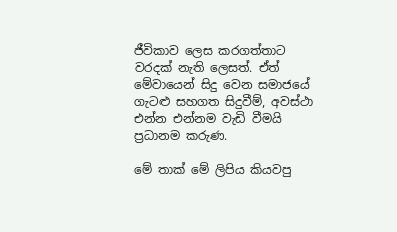ජීවිකාව ලෙස කරගත්තාට වරදක් නැති ලෙසත්. ඒත් මේවායෙන් සිදු වෙන සමාජයේ ගැටළු සහගත සිදුවීම්, අවස්ථා එන්න එන්නම වැඩි වීමයි ප්‍රධානම කරුණ.

මේ තාක් මේ ලිපිය කියවපු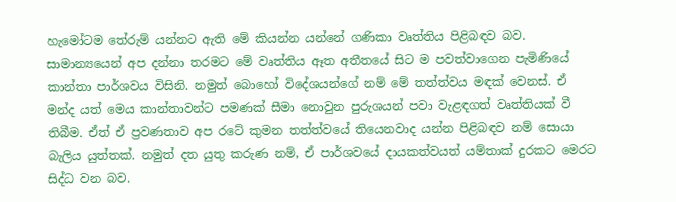හැමෝටම තේරුම් යන්නට ඇති මේ කියන්න යන්නේ ගණිකා වෘත්තිය පිළිබඳව බව. සාමාන්‍යයෙන් අප දන්නා තරමට මේ වෘත්තිය ඈත අතීතයේ සිට ම පවත්වාගෙන පැමිණියේ කාන්තා පාර්ශවය විසිනි. නමුත් බොහෝ විදේශයන්ගේ නම් මේ තත්ත්වය මඳක් වෙනස්. ඒ මන්ද යත් මෙය කාන්තාවන්ට පමණක් සීමා නොවුන පුරුශයන් පවා වැළඳගත් වෘත්තියක් වී තිබීම. ඒත් ඒ ප්‍රවණතාව අප රටේ කුමන තත්ත්වයේ තියෙනවාද යන්න පිළිබඳව නම් සොයා බැලිය යුත්තක්. නමුත් දත යුතු කරුණ නම්, ඒ පාර්ශවයේ දායකත්වයත් යම්තාක් දුරකට මෙරට සිද්ධ වන බව.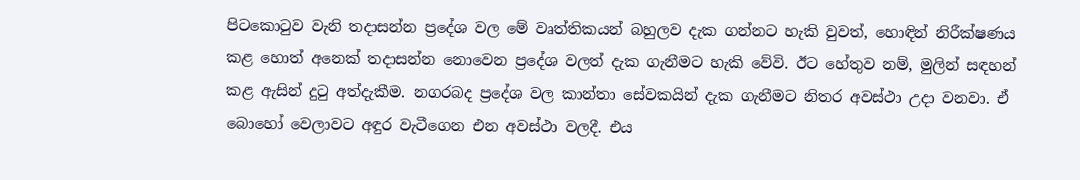පිටකොටුව වැනි තදාසන්න ප්‍රදේශ වල මේ වෘත්තිකයන් බහුලව දැක ගන්නට හැකි වුවත්, හොඳින් නිරීක්ෂණය කළ හොත් අනෙක් තදාසන්න නොවෙන ප්‍රදේශ වලත් දැක ගැනීමට හැකි වේවි. ඊට හේතුව නම්, මුලින් සඳහන් කළ ඇසින් දුටු අත්දැකීම. නගරබද ප්‍රදේශ වල කාන්තා සේවකයින් දැක ගැනීමට නිතර අවස්ථා උදා වනවා. ඒ බොහෝ වෙලාවට අඳුර වැටීගෙන එන අවස්ථා වලදී. එය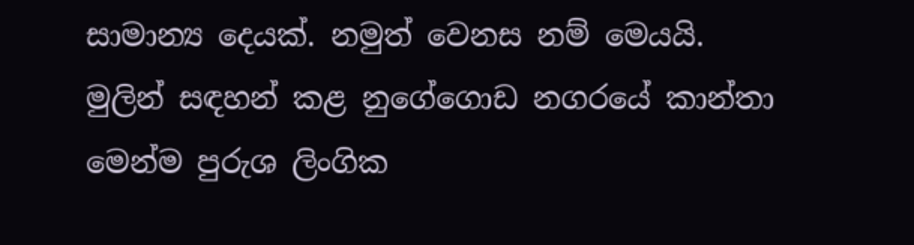සාමාන්‍ය දෙයක්. නමුත් වෙනස නම් මෙයයි. මුලින් සඳහන් කළ නුගේගොඩ නගරයේ කාන්තා මෙන්ම පුරුශ ලිංගික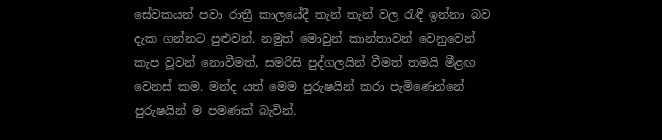සේවකයන් පවා රාත්‍රී කාලයේදී තැන් තැන් වල රැඳී ඉන්නා බව දැක ගන්නට පුළුවන්. නමුත් මොවුන් කාන්තාවන් වෙනුවෙන් කැප වූවන් නොවීමත්, සමරිසි පුද්ගලයින් වීමත් තමයි මීළඟ වෙනස් කම. මන්ද යත් මෙම පුරුෂයින් කරා පැමිණෙන්නේ පුරුෂයින් ම පමණක් බැවින්.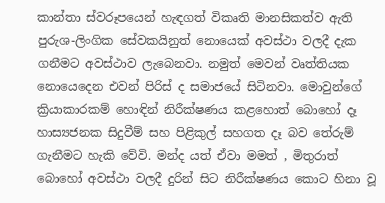කාන්තා ස්වරූපයෙන් හැඳගත් විකෘති මානසිකත්ව ඇති පුරුශ-ලිංගික සේවකයිනුත් නොයෙක් අවස්ථා වලදී දැක ගනීමට අවස්ථාව ලැබෙනවා. නමුත් මෙවන් වෘත්තියක නොයෙදෙන එවන් පිරිස් ද සමාජයේ සිටිනවා. මොවුන්ගේ ක්‍රියාකාරකම් හොඳින් නිරීක්ෂණය කළහොත් බොහෝ දෑ හාස්‍යජනක සිදුවීම් සහ පිළිකුල් සහගත දෑ බව තේරුම් ගැනීමට හැකි වේවි. මන්ද යත් ඒවා මමත් , මිතුරාත් බොහෝ අවස්ථා වලදී දුරින් සිට නිරීක්ෂණය කොට හිනා වූ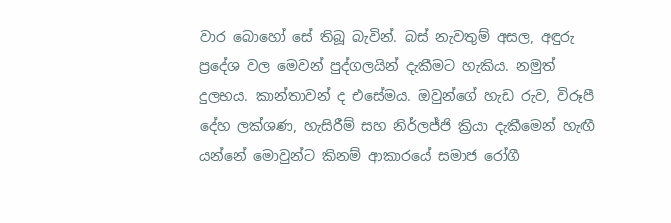වාර බොහෝ සේ තිබූ බැවින්. බස් නැවතුම් අසල, අඳුරු ප්‍රදේශ වල මෙවන් පුද්ගලයින් දැකීමට හැකිය. නමුත් දුලභය. කාන්තාවන් ද එසේමය. ඔවුන්ගේ හැඩ රුව, විරූපී දේහ ලක්ශණ, හැසිරීම් සහ නිර්ලජ්ජි ක්‍රියා දැකීමෙන් හැඟී යන්නේ මොවුන්ට කිනම් ආකාරයේ සමාජ රෝගී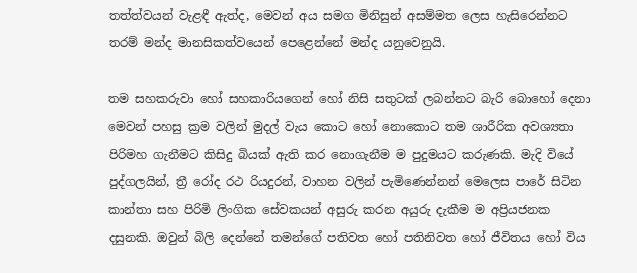තත්ත්වයන් වැළඳී ඇත්ද, මෙවන් අය සමග මිනිසුන් අසම්මත ලෙස හැසිරෙන්නට තරම් මන්ද මානසිකත්වයෙන් පෙළෙන්නේ මන්ද යනුවෙනුයි.

තම සහකරුවා හෝ සහකාරියගෙන් හෝ නිසි සතුටක් ලබන්නට බැරි බොහෝ දෙනා මෙවන් පහසු ක්‍රම වලින් මුදල් වැය කොට හෝ නොකොට තම ශාරීරික අවශ්‍යතා පිරිමහ ගැනීමට කිසිදු බියක් ඇති කර නොගැනීම ම පුදුමයට කරුණකි. මැදි වියේ පුද්ගලයින්, ත්‍රී රෝද රථ රියදුරන්, වාහන වලින් පැමිණෙන්නන් මෙලෙස පාරේ සිටින කාන්තා සහ පිරිමි ලිංගික සේවකයන් අසුරු කරන අයුරු දැකීම ම අප්‍රියජනක දසුනකි. ඔවුන් බිලි දෙන්නේ තමන්ගේ පතිවත හෝ පතිනිවත හෝ ජීවිතය හෝ විය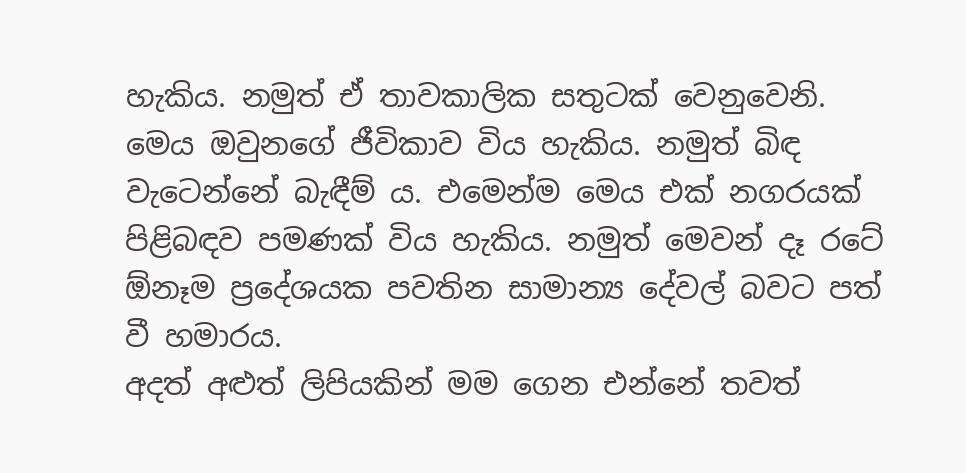හැකිය. නමුත් ඒ තාවකාලික සතුටක් වෙනුවෙනි. මෙය ඔවුනගේ ජීවිකාව විය හැකිය. නමුත් බිඳ වැටෙන්නේ බැඳීම් ය. එමෙන්ම මෙය එක් නගරයක් පිළිබඳව පමණක් විය හැකිය. නමුත් මෙවන් දෑ රටේ ඕනෑම ප්‍රදේශයක පවතින සාමාන්‍ය දේවල් බවට පත් වී හමාරය.
අදත් අළුත් ලිපියකින් මම ගෙන එන්නේ තවත්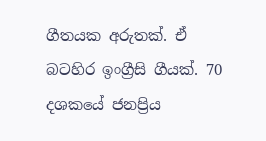ගීතයක අරුතක්. ඒ බටහිර ඉංග්‍රීසි ගීයක්. 70 දශකයේ ජනප්‍රිය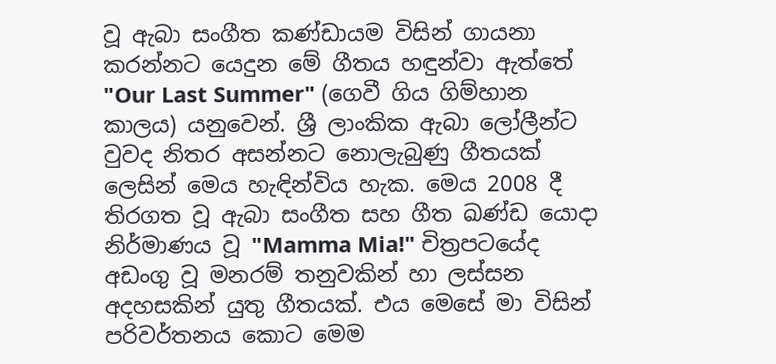වූ ඇබා සංගීත කණ්ඩායම විසින් ගායනා කරන්නට යෙදුන මේ ගීතය හඳුන්වා ඇත්තේ "Our Last Summer" (ගෙවී ගිය ගිම්හාන කාලය) යනුවෙන්. ශ්‍රී ලාංකික ඇබා ලෝලීන්ට වුවද නිතර අසන්නට නොලැබුණු ගීතයක් ලෙසින් මෙය හැඳින්විය හැක. මෙය 2008 දී තිරගත වූ ඇබා සංගීත සහ ගීත ඛණ්ඩ යොදා නිර්මාණය වූ "Mamma Mia!" චිත්‍රපටයේද අඩංගු වූ මනරම් තනුවකින් හා ලස්සන අදහසකින් යුතු ගීතයක්. එය මෙසේ මා විසින් පරිවර්තනය කොට මෙම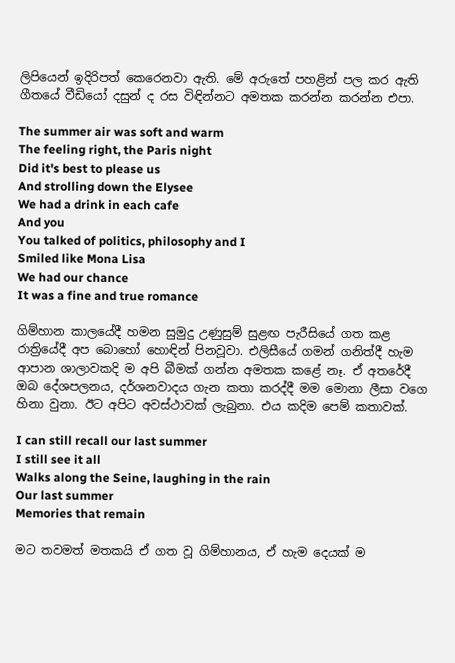ලිපියෙන් ඉදිරිපත් කෙරෙනවා ඇති. මේ අරුතේ පහළින් පල කර ඇති ගීතයේ වීඩියෝ දසුන් ද රස විඳින්නට අමතක කරන්න කරන්න එපා.

The summer air was soft and warm
The feeling right, the Paris night
Did it's best to please us
And strolling down the Elysee
We had a drink in each cafe
And you
You talked of politics, philosophy and I
Smiled like Mona Lisa
We had our chance
It was a fine and true romance

ගිම්හාන කාලයේදී හමන සුමුදු උණුසුම් සුළඟ පැරීසියේ ගත කළ රාත්‍රියේදී අප බොහෝ හොඳින් පිනවූවා. එලිසීයේ ගමන් ගනිත්දී හැම ආපාන ශාලාවකදි ම අපි බීමක් ගන්න අමතක කළේ නෑ. ඒ අතරේදී ඔබ දේශපලනය, දර්ශනවාදය ගැන කතා කරද්දී මම මොනා ලීසා වගෙ හිනා වුනා. ඊට අපිට අවස්ථාවක් ලැබුනා. එය කදිම පෙම් කතාවක්.

I can still recall our last summer
I still see it all
Walks along the Seine, laughing in the rain
Our last summer
Memories that remain

මට තවමත් මතකයි ඒ ගත වූ ගිම්හානය, ඒ හැම දෙයක් ම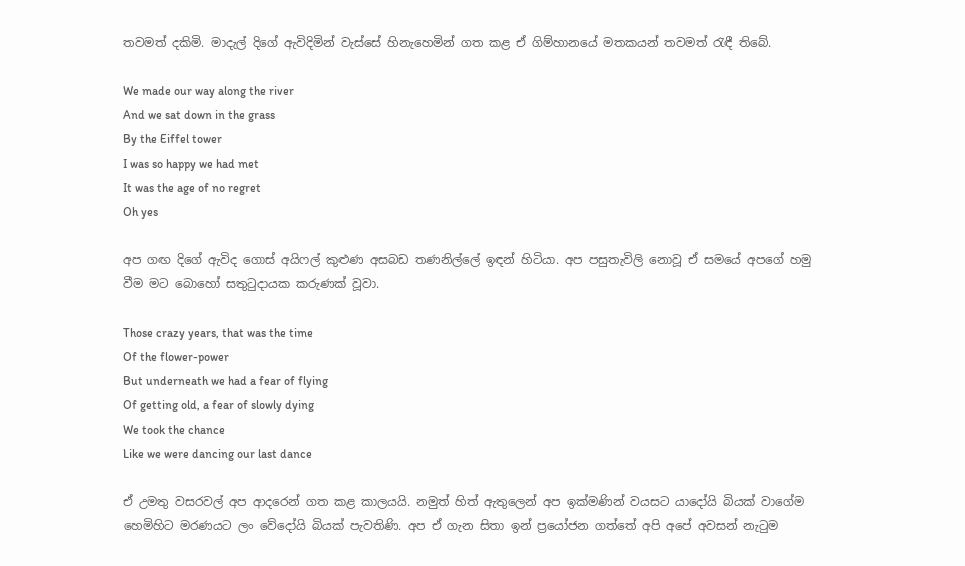තවමත් දකිමි. මාදැල් දිගේ ඇවිදිමින් වැස්සේ හිනැහෙමින් ගත කළ ඒ ගිම්හානයේ මතකයන් තවමත් රැඳී තිබේ.

We made our way along the river
And we sat down in the grass
By the Eiffel tower
I was so happy we had met
It was the age of no regret
Oh yes

අප ගඟ දිගේ ඇවිද ගොස් අයිෆල් කුළුණ අසබඩ තණනිල්ලේ ඉඳන් හිටියා. අප පසුතැවිලි නොවූ ඒ සමයේ අපගේ හමු වීම මට බොහෝ සතුටුදායක කරුණක් වූවා.

Those crazy years, that was the time
Of the flower-power
But underneath we had a fear of flying
Of getting old, a fear of slowly dying
We took the chance
Like we were dancing our last dance

ඒ උමතු වසරවල් අප ආදරෙන් ගත කළ කාලයයි. නමුත් හිත් ඇතුලෙන් අප ඉක්මණින් වයසට යාදෝයි බියක් වාගේම හෙමිහිට මරණයට ලං වේදෝයි බියක් පැවතිණි. අප ඒ ගැන සිතා ඉන් ප්‍රයෝජන ගත්තේ අපි අපේ අවසන් නැටුම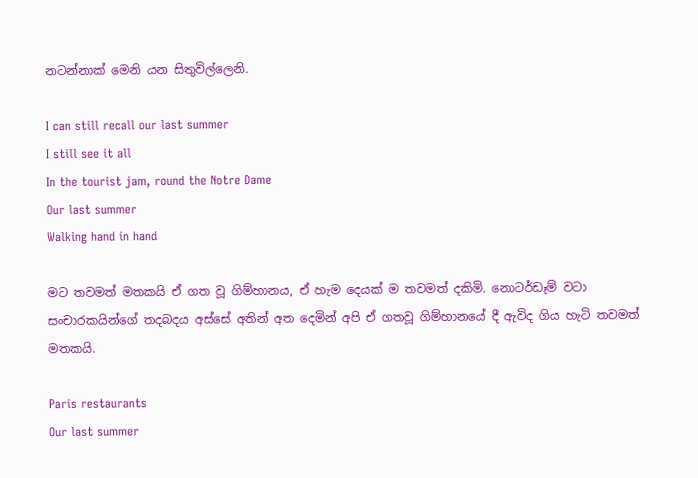නටන්නාක් මෙනි යන සිතුවිල්ලෙනි.

I can still recall our last summer
I still see it all
In the tourist jam, round the Notre Dame
Our last summer
Walking hand in hand

මට තවමත් මතකයි ඒ ගත වූ ගිම්හානය, ඒ හැම දෙයක් ම තවමත් දකිමි. නොටර්ඩෑම් වටා සංචාරකයින්ගේ තදබදය අස්සේ අතින් අත දෙමින් අපි ඒ ගතවූ ගිම්හානයේ දී ඇවිද ගිය හැටි තවමත් මතකයි.

Paris restaurants
Our last summer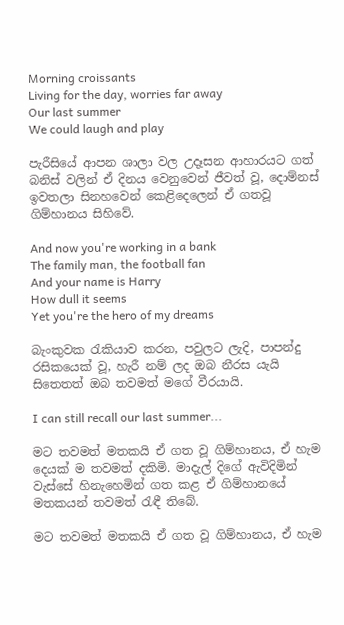Morning croissants
Living for the day, worries far away
Our last summer
We could laugh and play

පැරීසියේ ආපන ශාලා වල උදෑසන ආහාරයට ගත් බනිස් වලින් ඒ දිනය වෙනුවෙන් ජීවත් වූ, දොම්නස් ඉවතලා සිනහවෙන් කෙළිදෙලෙන් ඒ ගතවූ ගිම්හානය සිහිවේ.

And now you're working in a bank
The family man, the football fan
And your name is Harry
How dull it seems
Yet you're the hero of my dreams

බැංකුවක රැකියාව කරන, පවුලට ලැදි, පාපන්දු රසිකයෙක් වූ, හැරී නම් ලද ඔබ නීරස යැයි සිතෙතත් ඔබ තවමත් මගේ වීරයායි.

I can still recall our last summer...

මට තවමත් මතකයි ඒ ගත වූ ගිම්හානය, ඒ හැම දෙයක් ම තවමත් දකිමි. මාදැල් දිගේ ඇවිදිමින් වැස්සේ හිනැහෙමින් ගත කළ ඒ ගිම්හානයේ මතකයන් තවමත් රැඳී තිබේ.

මට තවමත් මතකයි ඒ ගත වූ ගිම්හානය, ඒ හැම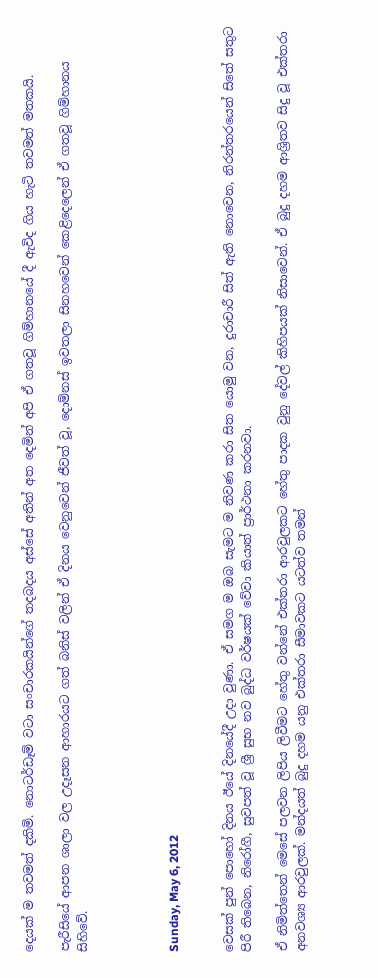දෙයක් ම තවමත් දකිමි. නොටර්ඩෑම් වටා සංචාරකයින්ගේ තදබදය අස්සේ අතින් අත දෙමින් අපි ඒ ගතවූ ගිම්හානයේ දී ඇවිද ගිය හැටි තවමත් මතකයි.

පැරීසියේ ආපන ශාලා වල උදෑසන ආහාරයට ගත් බනිස් වලින් ඒ දිනය වෙනුවෙන් ජීවත් වූ, දොම්නස් ඉවතලා සිනහවෙන් කෙළිදෙලෙන් ඒ ගතවූ ගිම්හානය සිහිවේ.




Sunday, May 6, 2012


වෙසක් පුන් පොහෝ දිනය ඊයේ දිනයේදී උදා වුණා. ඒ සමග ම ඔබ සැමට ම නිවණ කරා සිත යොමු වන, දුරාචාරී සිත් ඇති නොවෙන, නිරන්තරයෙන් සිතේ සතුට පිරී තිබෙන, නිරෝගී, සුවපත් වූ ශ්‍රී සුභ නව බුද්ධ වර්ෂයක් වේවා කියාත් ප්‍රාර්ථනා කරනවා.

ඒ නිමිත්තෙන් මෙසේ පලවන ලිපිය ලිවීමට හේතු වන්නේ එක්තරා ආරවුලකට හේතු පාදක වුනු දේවල් කිහිපයක් නිසාවෙන්. ඒ බුදු දහම ආශ්‍රිතව සිදු වූ එක්තරා අනවශ්‍ය ආරවුලක්. මන්දයත් බුදු දහම යනු එක්තරා සීමාවකට යටත්ව තමන්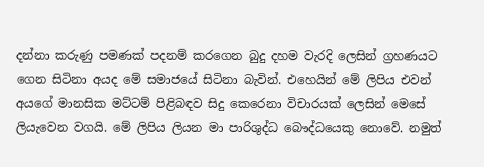දන්නා කරුණු පමණක් පදනම් කරගෙන බුදු දහම වැරදි ලෙසින් ග්‍රහණයට ගෙන සිටිනා අයද මේ සමාජයේ සිටිනා බැවින්. එහෙයින් මේ ලිපිය එවන් අයගේ මානසික මට්ටම් පිළිබඳව සිදු කෙරෙනා විචාරයක් ලෙසින් මෙසේ ලියැවෙන වගයි. මේ ලිපිය ලියන මා පාරිශුද්ධ බෞද්ධයෙකු නොවේ. නමුත්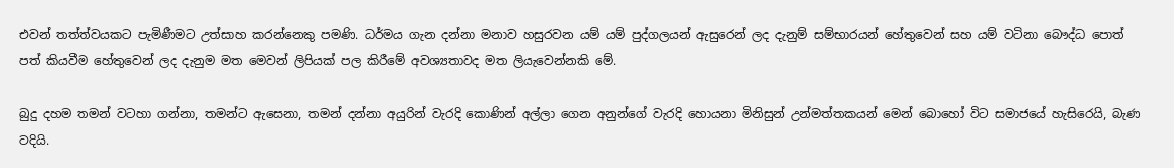එවන් තත්ත්වයකට පැමිණීමට උත්සාහ කරන්නෙකු පමණි. ධර්මය ගැන දන්නා මනාව හසුරවන යම් යම් පුද්ගලයන් ඇසුරෙන් ලද දැනුම් සම්භාරයන් හේතුවෙන් සහ යම් වටිනා බෞද්ධ පොත් පත් කියවීම හේතුවෙන් ලද දැනුම මත මෙවන් ලිපියක් පල කිරීමේ අවශ්‍යතාවද මත ලියැවෙන්නකි මේ.

බුදු දහම තමන් වටහා ගන්නා, තමන්ට ඇසෙනා, තමන් දන්නා අයුරින් වැරදි කොණින් අල්ලා ගෙන අනුන්ගේ වැරදි හොයනා මිනිසුන් උන්මත්තකයන් මෙන් බොහෝ විට සමාජයේ හැසිරෙයි, බැණ වදියි.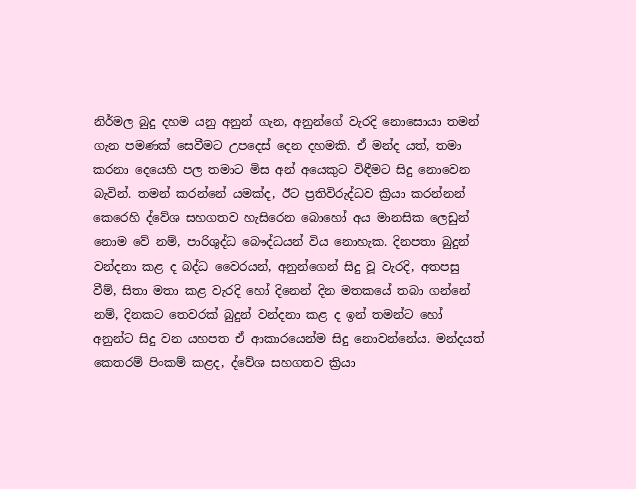නිර්මල බුදු දහම යනු අනුන් ගැන, අනුන්ගේ වැරදි නොසොයා තමන් ගැන පමණක් සෙවීමට උපදෙස් දෙන දහමකි. ඒ මන්ද යත්, තමා කරනා දෙයෙහි පල තමාට මිස අන් අයෙකුට විඳීමට සිදු නොවෙන බැවින්. තමන් කරන්නේ යමක්ද, ඊට ප්‍රතිවිරුද්ධව ක්‍රියා කරන්නන් කෙරෙහි ද්වේශ සහගතව හැසිරෙන බොහෝ අය මානසික ලෙඩුන් නොම වේ නම්, පාරිශුද්ධ බෞද්ධයන් විය නොහැක. දිනපතා බුදුන් වන්දනා කළ ද බද්ධ වෛරයන්, අනුන්ගෙන් සිදු වූ වැරදි, අතපසු වීම්, සිතා මතා කළ වැරදි හෝ දිනෙන් දින මතකයේ තබා ගන්නේ නම්, දිනකට තෙවරක් බුදුන් වන්දනා කළ ද ඉන් තමන්ට හෝ අනුන්ට සිදු වන යහපත ඒ ආකාරයෙන්ම සිදු නොවන්නේය. මන්දයත් කෙතරම් පිංකම් කළද, ද්වේශ සහගතව ක්‍රියා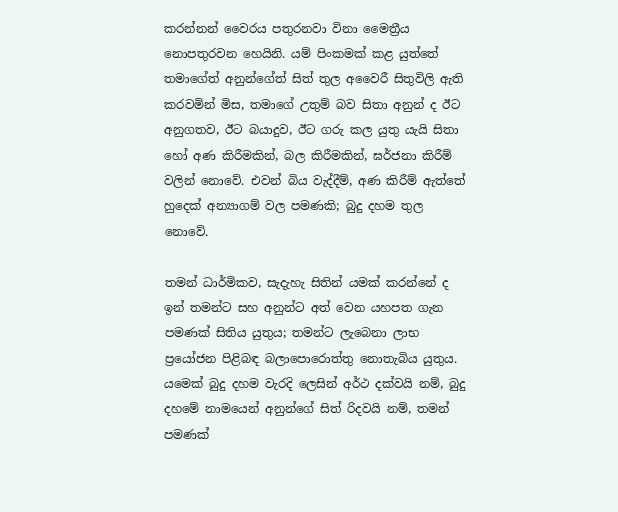කරන්නන් වෛරය පතුරනවා විනා මෛත්‍රීය නොපතුරවන හෙයිනි. යම් පිංකමක් කළ යුත්තේ තමාගේත් අනුන්ගේත් සිත් තුල අවෛරී සිතුවිලි ඇති කරවමින් මිස, තමාගේ උතුම් බව සිතා අනුන් ද ඊට අනුගතව, ඊට බයාදුව, ඊට ගරු කල යුතු යැයි සිතා හෝ අණ කිරීමකින්, බල කිරීමකින්, ඝර්ජනා කිරීම් වලින් නොවේ. එවන් බිය වැද්දීම්, අණ කිරීම් ඇත්තේ හුදෙක් අන්‍යාගම් වල පමණකි; බුදු දහම තුල නොවේ.

තමන් ධාර්මිකව, සැදැහැ සිතින් යමක් කරන්නේ ද ඉන් තමන්ට සහ අනුන්ට අත් වෙන යහපත ගැන පමණක් සිතිය යුතුය; තමන්ට ලැබෙනා ලාභ ප්‍රයෝජන පිළිබඳ බලාපොරොත්තු නොතැබිය යුතුය. යමෙක් බුදු දහම වැරදි ලෙසින් අර්ථ දක්වයි නම්, බුදු දහමේ නාමයෙන් අනුන්ගේ සිත් රිදවයි නම්, තමන් පමණක්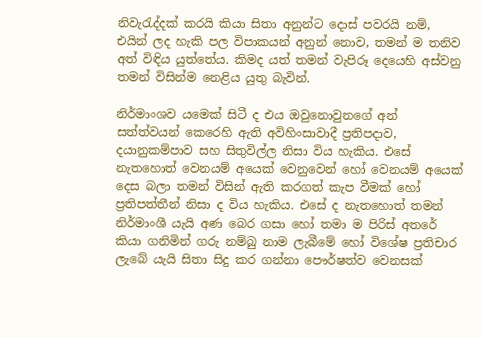නිවැරැද්දක් කරයි කියා සිතා අනුන්ට දොස් පවරයි නම්, එයින් ලද හැකි පල විපාකයන් අනුන් නොව, තමන් ම තනිව අත් විඳිය යුත්තේය. කිමද යත් තමන් වැපිරූ දෙයෙහි අස්වනු තමන් විසින්ම නෙළිය යුතු බැවින්.

නිර්මාංශව යමෙක් සිටී ද එය ඔවුනොවුනගේ අන් සත්ත්වයන් කෙරෙහි ඇති අවිහිංසාවාදී ප්‍රතිපදාව, දයානුකම්පාව සහ සිතුවිල්ල නිසා විය හැකිය. එසේ නැතහොත් වෙනයම් අයෙක් වෙනුවෙන් හෝ වෙනයම් අයෙක් දෙස බලා තමන් විසින් ඇති කරගත් කැප වීමක් හෝ ප්‍රතිපත්තීන් නිසා ද විය හැකිය. එසේ ද නැතහොත් තමන් නිර්මාංශී යැයි අණ බෙර ගසා හෝ තමා ම පිරිස් අතරේ කියා ගනිමින් ගරු නම්බු නාම ලැබීමේ හෝ විශේෂ ප්‍රතිචාර ලැබේ යැයි සිතා සිදු කර ගන්නා පෞර්ෂත්ව වෙනසක්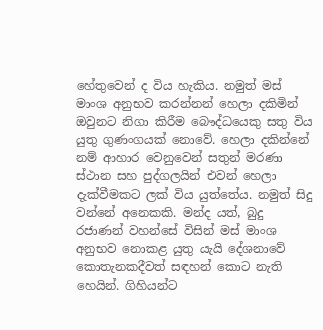හේතුවෙන් ද විය හැකිය. නමුත් මස් මාංශ අනුභව කරන්නන් හෙලා දකිමින් ඔවුනට නිගා කිරීම බෞද්ධයෙකු සතු විය යුතු ගුණංගයක් නොවේ. හෙලා දකින්නේ නම් ආහාර වෙනුවෙන් සතුන් මරණා ස්ථාන සහ පුද්ගලයින් එවන් හෙලා දැක්වීමකට ලක් විය යුත්තේය. නමුත් සිදු වන්නේ අනෙකකි. මන්ද යත්, බුදු රජාණන් වහන්සේ විසින් මස් මාංශ අනුභව නොකළ යුතු යැයි දේශනාවේ කොතැනකදීවත් සඳහන් කොට නැති හෙයින්. ගිහියන්ට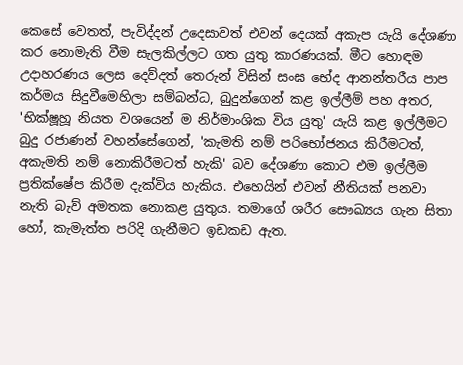කෙසේ වෙතත්, පැවිද්දන් උදෙසාවත් එවන් දෙයක් අකැප යැයි දේශණා කර නොමැති වීම සැලකිල්ලට ගත යුතු කාරණයක්. මීට හොඳම උදාහරණය ලෙස දෙව්දත් තෙරුන් විසින් සංඝ භේද ආනන්තරීය පාප කර්මය සිදුවීමෙහිලා සම්බන්ධ, බුදුන්ගෙන් කළ ඉල්ලීම් පහ අතර, 'භික්ෂූහූ නියත වශයෙන් ම නිර්මාංශික විය යුතු' යැයි කළ ඉල්ලීමට බුදු රජාණන් වහන්සේගෙන්, 'කැමති නම් පරිභෝජනය කිරීමටත්, අකැමති නම් නොකිරීමටත් හැකි' බව දේශණා කොට එම ඉල්ලීම ප්‍රතික්ෂේප කිරීම දැක්විය හැකිය. එහෙයින් එවන් නීතියක් පනවා නැති බැව් අමතක නොකළ යුතුය. තමාගේ ශරීර සෞඛ්‍යය ගැන සිතා හෝ, කැමැත්ත පරිදි ගැනීමට ඉඩකඩ ඇත.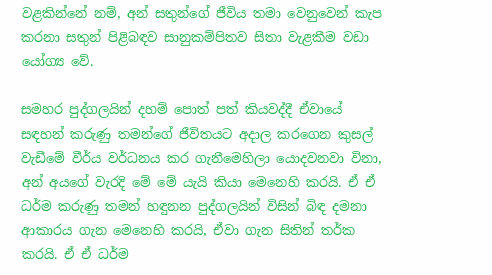වළකින්නේ නම්, අන් සතුන්ගේ ජීවිය තමා වෙනුවෙන් කැප කරනා සතුන් පිළිබඳව සානුකම්පිතව සිතා වැළකීම වඩා යෝග්‍ය වේ.

සමහර පුද්ගලයින් දහම් පොත් පත් කියවද්දී ඒවායේ සඳහන් කරුණු තමන්ගේ ජීවිතයට අදාල කරගෙන කුසල් වැඩීමේ වීර්ය වර්ධනය කර ගැනීමෙහිලා යොදවනවා විනා, අන් අයගේ වැරදි මේ මේ යැයි කියා මෙනෙහි කරයි. ඒ ඒ ධර්ම කරුණු තමන් හඳුනන පුද්ගලයින් විසින් බිඳ දමනා ආකාරය ගැන මෙනෙහි කරයි, ඒවා ගැන සිතින් තර්ක කරයි. ඒ ඒ ධර්ම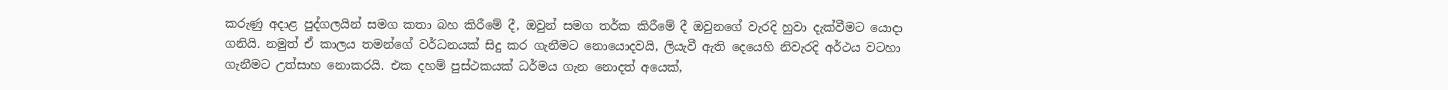කරුණු අදාළ පුද්ගලයින් සමග කතා බහ කිරීමේ දී, ඔවුන් සමග තර්ක කිරීමේ දී ඔවුනගේ වැරදි හුවා දැක්වීමට යොදා ගනියි. නමුත් ඒ කාලය තමන්ගේ වර්ධනයක් සිදු කර ගැනීමට නොයොදවයි, ලියැවී ඇති දෙයෙහි නිවැරදි අර්ථය වටහා ගැනීමට උත්සාහ නොකරයි. එක දහම් පුස්ථකයක් ධර්මය ගැන නොදත් අයෙක්,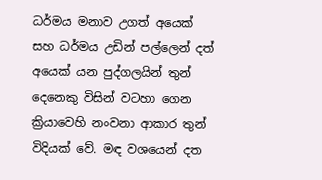ධර්මය මනාව උගත් අයෙක් සහ ධර්මය උඩින් පල්ලෙන් දත් අයෙක් යන පුද්ගලයින් තුන් දෙනෙකු විසින් වටහා ගෙන ක්‍රියාවෙහි නංවනා ආකාර තුන් විදියක් වේ. මඳ වශයෙන් දත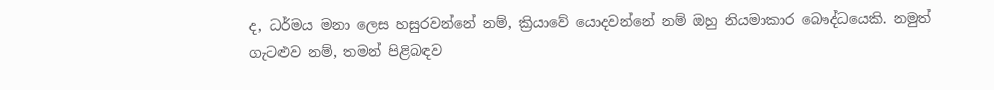ද, ධර්මය මනා ලෙස හසුරවන්නේ නම්, ක්‍රියාවේ යොදවන්නේ නම් ඔහු නියමාකාර බෞද්ධයෙකි. නමුත් ගැටළුව නම්, තමන් පිළිබඳව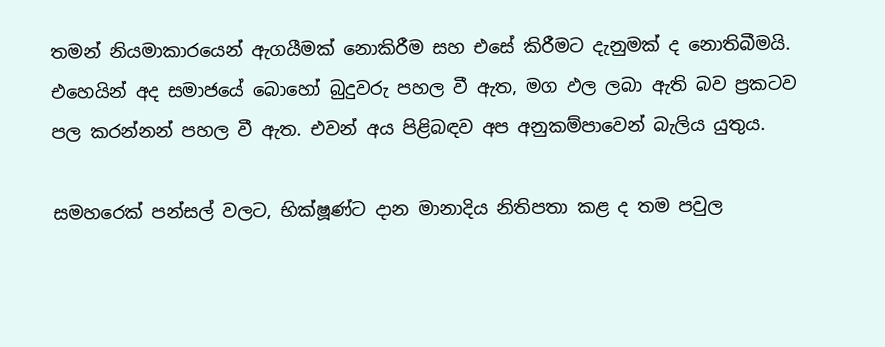තමන් නියමාකාරයෙන් ඇගයීමක් නොකිරීම සහ එසේ කිරීමට දැනුමක් ද නොතිබීමයි. එහෙයින් අද සමාජයේ බොහෝ බුදුවරු පහල වී ඇත, මග ඵල ලබා ඇති බව ප්‍රකටව පල කරන්නන් පහල වී ඇත. එවන් අය පිළිබඳව අප අනුකම්පාවෙන් බැලිය යුතුය.

සමහරෙක් පන්සල් වලට, භික්ෂූණ්ට දාන මානාදිය නිතිපතා කළ ද තම පවුල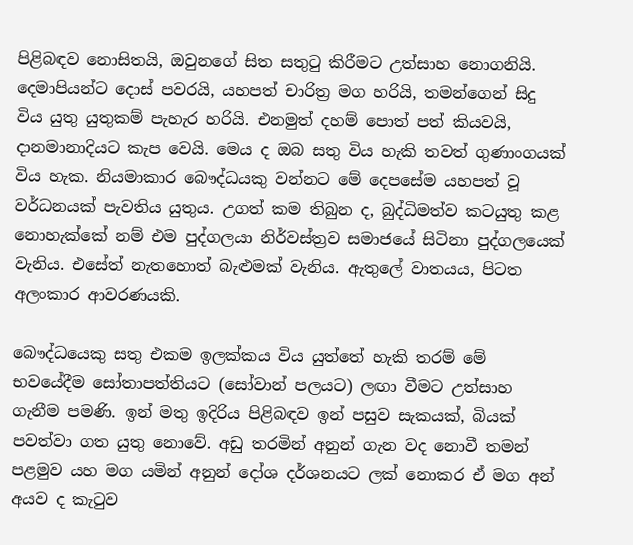පිළිබඳව නොසිතයි, ඔවුනගේ සිත සතුටු කිරීමට උත්සාහ නොගනියි. දෙමාපියන්ට දොස් පවරයි, යහපත් චාරිත්‍ර මග හරියි, තමන්ගෙන් සිදු විය යුතු යුතුකම් පැහැර හරියි. එනමුත් දහම් පොත් පත් කියවයි, දානමානාදියට කැප වෙයි. මෙය ද ඔබ සතු විය හැකි තවත් ගුණාංගයක් විය හැක. නියමාකාර බෞද්ධයකු වන්නට මේ දෙපසේම යහපත් වූ වර්ධනයක් පැවතිය යුතුය. උගත් කම තිබුන ද, බුද්ධිමත්ව කටයුතු කළ නොහැක්කේ නම් එම පුද්ගලයා නිර්වස්ත්‍රව සමාජයේ සිටිනා පුද්ගලයෙක් වැනිය. එසේත් නැතහොත් බැළුමක් වැනිය. ඇතුලේ වාතයය, පිටත අලංකාර ආවරණයකි.

බෞද්ධයෙකු සතු එකම ඉලක්කය විය යුත්තේ හැකි තරම් මේ භවයේදීම සෝතාපත්තියට (සෝවාන් පලයට) ලඟා වීමට උත්සාහ ගැනීම පමණි. ඉන් මතු ඉදිරිය පිළිබඳව ඉන් පසුව සැකයක්, බියක් පවත්වා ගත යුතු නොවේ. අඩු තරමින් අනුන් ගැන වද නොවී තමන් පළමුව යහ මග යමින් අනුන් දෝශ දර්ශනයට ලක් නොකර ඒ මග අන් අයව ද කැටුව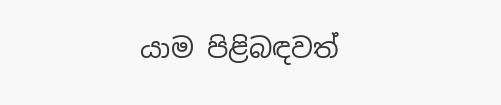යාම පිළිබඳවත්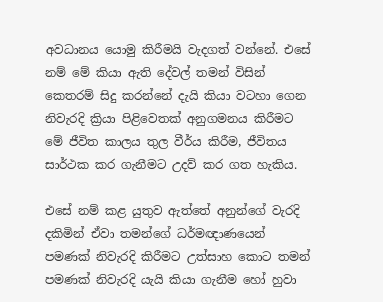අවධානය යොමු කිරීමයි වැදගත් වන්නේ. එසේ නම් මේ කියා ඇති දේවල් තමන් විසින් කෙතරම් සිදු කරන්නේ දැයි කියා වටහා ගෙන නිවැරදි ක්‍රියා පිළිවෙතක් අනුගමනය කිරීමට මේ ජීවිත කාලය තුල වීර්ය කිරීම, ජීවිතය සාර්ථක කර ගැනීමට උදව් කර ගත හැකිය.

එසේ නම් කළ යුතුව ඇත්තේ අනුන්ගේ වැරදි දකිමින් ඒවා තමන්ගේ ධර්මඥාණයෙන් පමණක් නිවැරදි කිරීමට උත්සාහ කොට තමන් පමණක් නිවැරදි යැයි කියා ගැනීම හෝ හුවා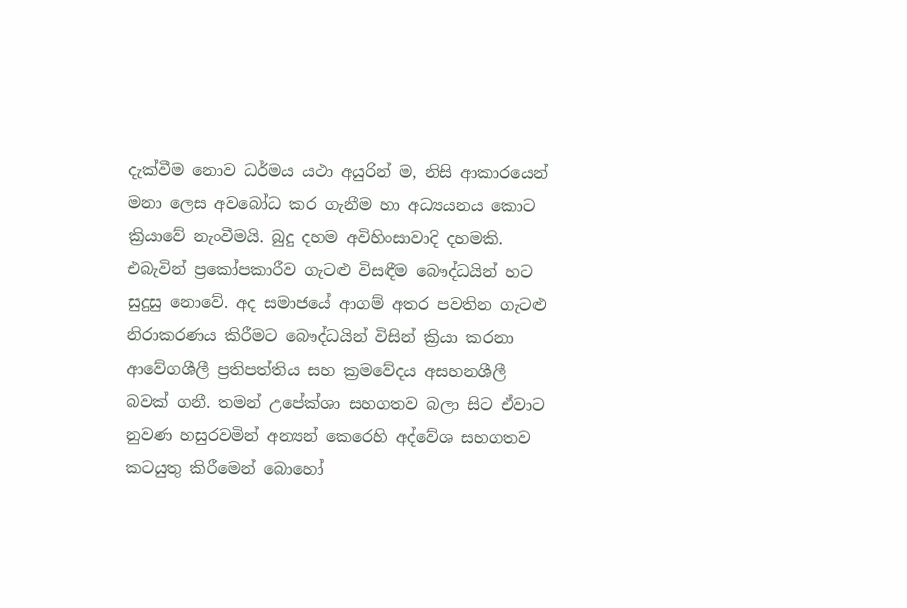දැක්වීම නොව ධර්මය යථා අයුරින් ම, නිසි ආකාරයෙන් මනා ලෙස අවබෝධ කර ගැනීම හා අධ්‍යයනය කොට ක්‍රියාවේ නැංවීමයි. බුදු දහම අවිහිංසාවාදි දහමකි. එබැවින් ප්‍රකෝපකාරීව ගැටළු විසඳීම බෞද්ධයින් හට සුදුසු නොවේ. අද සමාජයේ ආගම් අතර පවතින ගැටළු නිරාකරණය කිරීමට බෞද්ධයින් විසින් ක්‍රියා කරනා ආවේගශීලී ප්‍රතිපත්තිය සහ ක්‍රමවේදය අසහනශීලී බවක් ගනී. තමන් උපේක්ශා සහගතව බලා සිට ඒවාට නුවණ හසුරවමින් අන්‍යන් කෙරෙහි අද්වේශ සහගතව කටයුතු කිරීමෙන් බොහෝ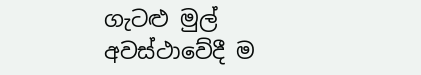ගැටළු මුල් අවස්ථාවේදී ම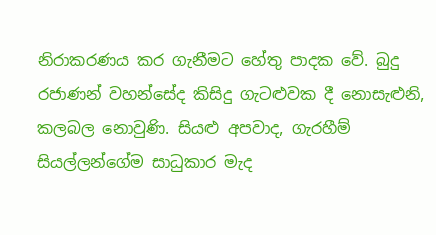නිරාකරණය කර ගැනීමට හේතු පාදක වේ. බුදු රජාණන් වහන්සේද කිසිදු ගැටළුවක දී නොසැළුනි, කලබල නොවුණි. සියළු අපවාද, ගැරහීම් සියල්ලන්ගේම සාධුකාර මැද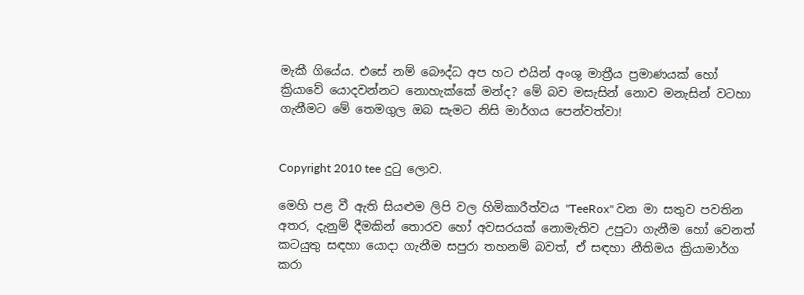මැකී ගියේය. එසේ නම් බෞද්ධ අප හට එයින් අංශු මාත්‍රීය ප්‍රමාණයක් හෝ ක්‍රියාවේ යොදවන්නට නොහැක්කේ මන්ද? මේ බව මසැසින් නොව මනැසින් වටහා ගැනීමට මේ තෙමගුල ඔබ සැමට නිසි මාර්ගය පෙන්වත්වා!


Copyright 2010 tee දුටු ලොව.

මෙහි පළ වී ඇති සියළුම ලිපි වල හිමිකාරීත්වය "TeeRox" වන මා සතුව පවතින අතර, දැනුම් දීමකින් තොරව හෝ අවසරයක් නොමැතිව උපුටා ගැනීම හෝ වෙනත් කටයුතු සඳහා යොදා ගැනීම සපුරා තහනම් බවත්, ඒ සඳහා නීතිමය ක්‍රියාමාර්ග කරා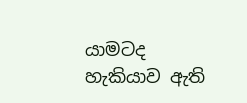යාමටද හැකියාව ඇති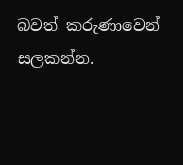බවත් කරුණාවෙන් සලකන්න.